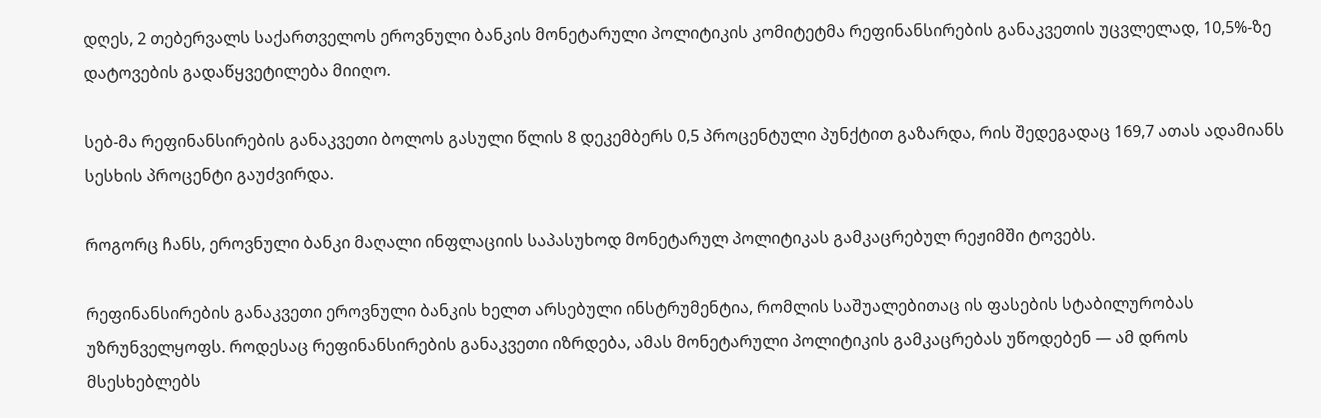დღეს, 2 თებერვალს საქართველოს ეროვნული ბანკის მონეტარული პოლიტიკის კომიტეტმა რეფინანსირების განაკვეთის უცვლელად, 10,5%-ზე დატოვების გადაწყვეტილება მიიღო.

სებ-მა რეფინანსირების განაკვეთი ბოლოს გასული წლის 8 დეკემბერს 0,5 პროცენტული პუნქტით გაზარდა, რის შედეგადაც 169,7 ათას ადამიანს სესხის პროცენტი გაუძვირდა.

როგორც ჩანს, ეროვნული ბანკი მაღალი ინფლაციის საპასუხოდ მონეტარულ პოლიტიკას გამკაცრებულ რეჟიმში ტოვებს.

რეფინანსირების განაკვეთი ეროვნული ბანკის ხელთ არსებული ინსტრუმენტია, რომლის საშუალებითაც ის ფასების სტაბილურობას უზრუნველყოფს. როდესაც რეფინანსირების განაკვეთი იზრდება, ამას მონეტარული პოლიტიკის გამკაცრებას უწოდებენ — ამ დროს მსესხებლებს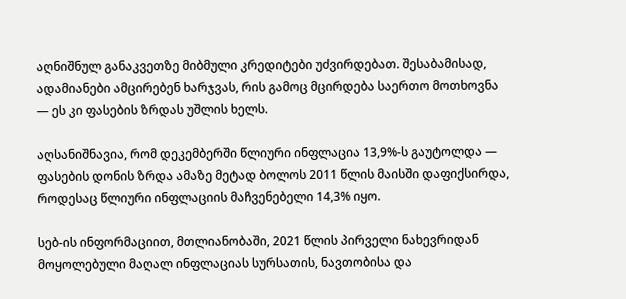აღნიშნულ განაკვეთზე მიბმული კრედიტები უძვირდებათ. შესაბამისად, ადამიანები ამცირებენ ხარჯვას, რის გამოც მცირდება საერთო მოთხოვნა — ეს კი ფასების ზრდას უშლის ხელს.

აღსანიშნავია, რომ დეკემბერში წლიური ინფლაცია 13,9%-ს გაუტოლდა — ფასების დონის ზრდა ამაზე მეტად ბოლოს 2011 წლის მაისში დაფიქსირდა, როდესაც წლიური ინფლაციის მაჩვენებელი 14,3% იყო.

სებ-ის ინფორმაციით, მთლიანობაში, 2021 წლის პირველი ნახევრიდან მოყოლებული მაღალ ინფლაციას სურსათის, ნავთობისა და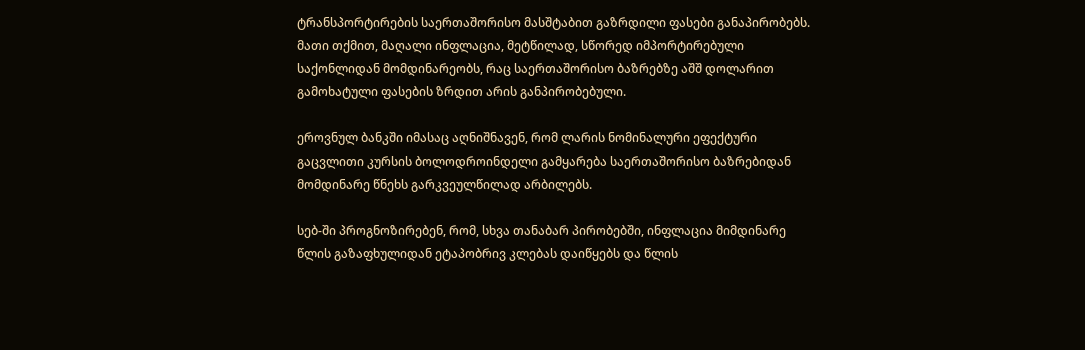ტრანსპორტირების საერთაშორისო მასშტაბით გაზრდილი ფასები განაპირობებს. მათი თქმით, მაღალი ინფლაცია, მეტწილად, სწორედ იმპორტირებული საქონლიდან მომდინარეობს, რაც საერთაშორისო ბაზრებზე აშშ დოლარით გამოხატული ფასების ზრდით არის განპირობებული.

ეროვნულ ბანკში იმასაც აღნიშნავენ, რომ ლარის ნომინალური ეფექტური გაცვლითი კურსის ბოლოდროინდელი გამყარება საერთაშორისო ბაზრებიდან მომდინარე წნეხს გარკვეულწილად არბილებს.

სებ-ში პროგნოზირებენ, რომ, სხვა თანაბარ პირობებში, ინფლაცია მიმდინარე წლის გაზაფხულიდან ეტაპობრივ კლებას დაიწყებს და წლის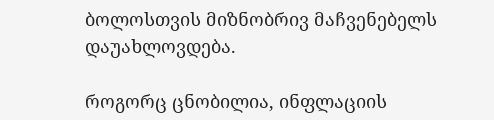ბოლოსთვის მიზნობრივ მაჩვენებელს დაუახლოვდება.

როგორც ცნობილია, ინფლაციის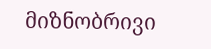მიზნობრივი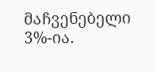მაჩვენებელი 3%-ია.